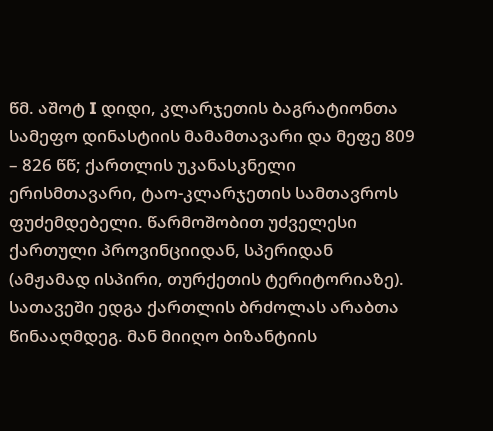წმ. აშოტ I დიდი, კლარჯეთის ბაგრატიონთა სამეფო დინასტიის მამამთავარი და მეფე 809 – 826 წწ; ქართლის უკანასკნელი ერისმთავარი, ტაო-კლარჯეთის სამთავროს ფუძემდებელი. წარმოშობით უძველესი ქართული პროვინციიდან, სპერიდან (ამჟამად ისპირი, თურქეთის ტერიტორიაზე). სათავეში ედგა ქართლის ბრძოლას არაბთა წინააღმდეგ. მან მიიღო ბიზანტიის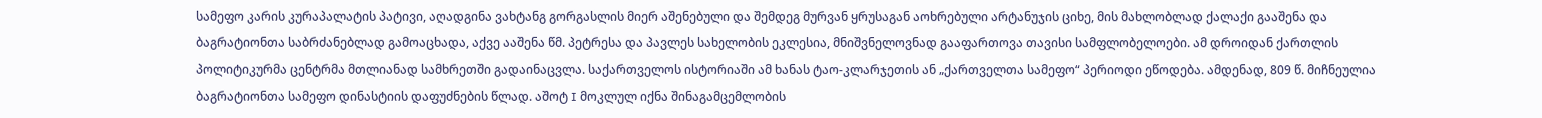სამეფო კარის კურაპალატის პატივი, აღადგინა ვახტანგ გორგასლის მიერ აშენებული და შემდეგ მურვან ყრუსაგან აოხრებული არტანუჯის ციხე, მის მახლობლად ქალაქი გააშენა და ბაგრატიონთა საბრძანებლად გამოაცხადა, აქვე ააშენა წმ. პეტრესა და პავლეს სახელობის ეკლესია, მნიშვნელოვნად გააფართოვა თავისი სამფლობელოები. ამ დროიდან ქართლის პოლიტიკურმა ცენტრმა მთლიანად სამხრეთში გადაინაცვლა. საქართველოს ისტორიაში ამ ხანას ტაო-კლარჯეთის ან „ქართველთა სამეფო“ პერიოდი ეწოდება. ამდენად, 809 წ. მიჩნეულია ბაგრატიონთა სამეფო დინასტიის დაფუძნების წლად. აშოტ I მოკლულ იქნა შინაგამცემლობის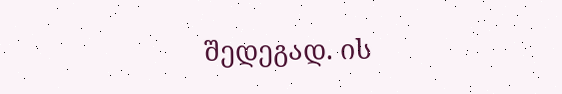შედეგად. ის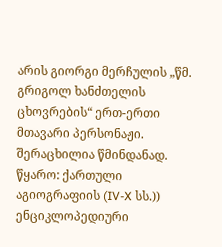არის გიორგი მერჩულის „წმ. გრიგოლ ხანძთელის ცხოვრების“ ერთ-ერთი მთავარი პერსონაჟი. შერაცხილია წმინდანად.
წყარო: ქართული აგიოგრაფიის (IV-X სს.)) ენციკლოპედიური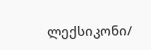ლექსიკონი/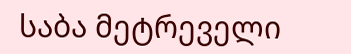საბა მეტრეველი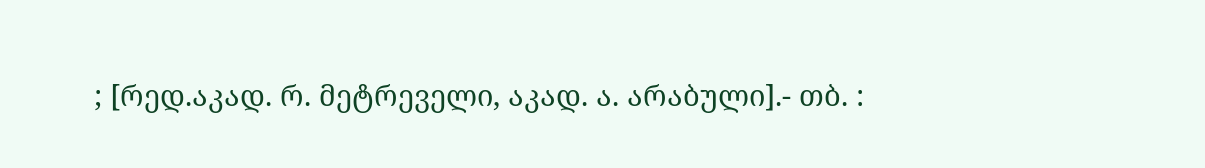; [რედ.აკად. რ. მეტრეველი, აკად. ა. არაბული].- თბ. :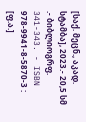[საქ. მეცნ., აკად. სტამბა], 2023.- 20,5 სმ .- ბიბლიოგრფ. 341-343. - ISBN 978-9941-8-5870-3 : [ფ.ა.]